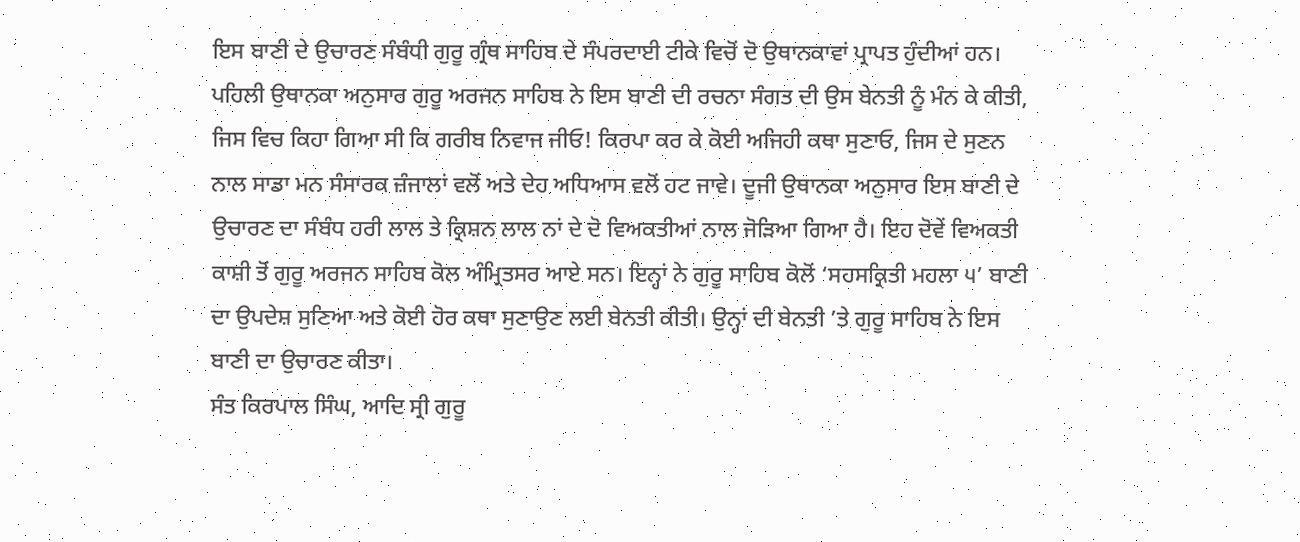ਇਸ ਬਾਣੀ ਦੇ ਉਚਾਰਣ ਸੰਬੰਧੀ ਗੁਰੂ ਗ੍ਰੰਥ ਸਾਹਿਬ ਦੇ ਸੰਪਰਦਾਈ ਟੀਕੇ ਵਿਚੋਂ ਦੋ ਉਥਾਨਕਾਵਾਂ ਪ੍ਰਾਪਤ ਹੁੰਦੀਆਂ ਹਨ। ਪਹਿਲੀ ਉਥਾਨਕਾ ਅਨੁਸਾਰ ਗੁਰੂ ਅਰਜਨ ਸਾਹਿਬ ਨੇ ਇਸ ਬਾਣੀ ਦੀ ਰਚਨਾ ਸੰਗਤ ਦੀ ਉਸ ਬੇਨਤੀ ਨੂੰ ਮੰਨ ਕੇ ਕੀਤੀ, ਜਿਸ ਵਿਚ ਕਿਹਾ ਗਿਆ ਸੀ ਕਿ ਗਰੀਬ ਨਿਵਾਜ ਜੀਓ! ਕਿਰਪਾ ਕਰ ਕੇ ਕੋਈ ਅਜਿਹੀ ਕਥਾ ਸੁਣਾਓ, ਜਿਸ ਦੇ ਸੁਣਨ ਨਾਲ ਸਾਡਾ ਮਨ ਸੰਸਾਰਕ ਜ਼ੰਜਾਲਾਂ ਵਲੋਂ ਅਤੇ ਦੇਹ ਅਧਿਆਸ ਵਲੋਂ ਹਟ ਜਾਵੇ। ਦੂਜੀ ਉਥਾਨਕਾ ਅਨੁਸਾਰ ਇਸ ਬਾਣੀ ਦੇ ਉਚਾਰਣ ਦਾ ਸੰਬੰਧ ਹਰੀ ਲਾਲ ਤੇ ਕ੍ਰਿਸ਼ਨ ਲਾਲ ਨਾਂ ਦੇ ਦੋ ਵਿਅਕਤੀਆਂ ਨਾਲ ਜੋੜਿਆ ਗਿਆ ਹੈ। ਇਹ ਦੋਵੇਂ ਵਿਅਕਤੀ ਕਾਸ਼ੀ ਤੋਂ ਗੁਰੂ ਅਰਜਨ ਸਾਹਿਬ ਕੋਲ ਅੰਮ੍ਰਿਤਸਰ ਆਏ ਸਨ। ਇਨ੍ਹਾਂ ਨੇ ਗੁਰੂ ਸਾਹਿਬ ਕੋਲੋਂ ‘ਸਹਸਕ੍ਰਿਤੀ ਮਹਲਾ ੫’ ਬਾਣੀ ਦਾ ਉਪਦੇਸ਼ ਸੁਣਿਆ ਅਤੇ ਕੋਈ ਹੋਰ ਕਥਾ ਸੁਣਾਉਣ ਲਈ ਬੇਨਤੀ ਕੀਤੀ। ਉਨ੍ਹਾਂ ਦੀ ਬੇਨਤੀ ’ਤੇ ਗੁਰੂ ਸਾਹਿਬ ਨੇ ਇਸ ਬਾਣੀ ਦਾ ਉਚਾਰਣ ਕੀਤਾ।
ਸੰਤ ਕਿਰਪਾਲ ਸਿੰਘ, ਆਦਿ ਸ੍ਰੀ ਗੁਰੂ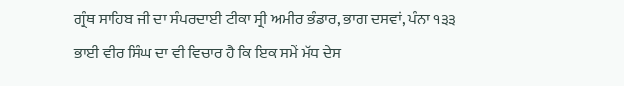ਗ੍ਰੰਥ ਸਾਹਿਬ ਜੀ ਦਾ ਸੰਪਰਦਾਈ ਟੀਕਾ ਸ੍ਰੀ ਅਮੀਰ ਭੰਡਾਰ, ਭਾਗ ਦਸਵਾਂ, ਪੰਨਾ ੧੩੩
ਭਾਈ ਵੀਰ ਸਿੰਘ ਦਾ ਵੀ ਵਿਚਾਰ ਹੈ ਕਿ ਇਕ ਸਮੇਂ ਮੱਧ ਦੇਸ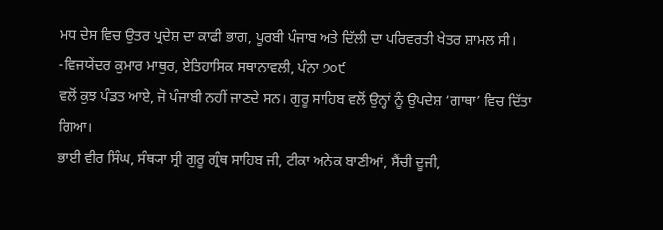ਮਧ ਦੇਸ ਵਿਚ ਉਤਰ ਪ੍ਰਦੇਸ਼ ਦਾ ਕਾਫੀ ਭਾਗ, ਪੂਰਬੀ ਪੰਜਾਬ ਅਤੇ ਦਿੱਲੀ ਦਾ ਪਰਿਵਰਤੀ ਖੇਤਰ ਸ਼ਾਮਲ ਸੀ। -ਵਿਜਯੇਂਦਰ ਕੁਮਾਰ ਮਾਥੁਰ, ਏਤਿਹਾਸਿਕ ਸਥਾਨਾਵਲੀ, ਪੰਨਾ ੭੦੯
ਵਲੋਂ ਕੁਝ ਪੰਡਤ ਆਏ, ਜੋ ਪੰਜਾਬੀ ਨਹੀਂ ਜਾਣਦੇ ਸਨ। ਗੁਰੂ ਸਾਹਿਬ ਵਲੋਂ ਉਨ੍ਹਾਂ ਨੂੰ ਉਪਦੇਸ਼ ‘ਗਾਥਾ’ ਵਿਚ ਦਿੱਤਾ ਗਿਆ।
ਭਾਈ ਵੀਰ ਸਿੰਘ, ਸੰਥ੍ਯਾ ਸ੍ਰੀ ਗੁਰੂ ਗ੍ਰੰਥ ਸਾਹਿਬ ਜੀ, ਟੀਕਾ ਅਨੇਕ ਬਾਣੀਆਂ, ਸੈਂਚੀ ਦੂਜੀ,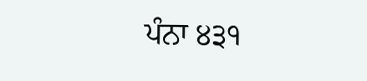ਪੰਨਾ ੪੩੧